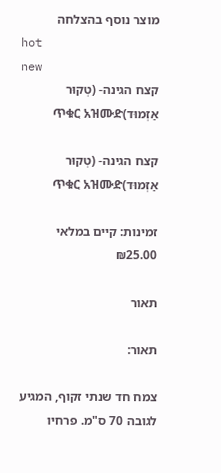מוצר נוסף בהצלחה
hot
new
קצח הגינה- (טְקוּר אַזְמוּד)ጥቁር አዝሙድ

קצח הגינה- (טְקוּר אַזְמוּד)ጥቁር አዝሙድ

זמינות: קיים במלאי
₪25.00

תאור

תאור:

צמח חד שנתי זקוף, המגיע לגובה 70 ס"מ. פרחיו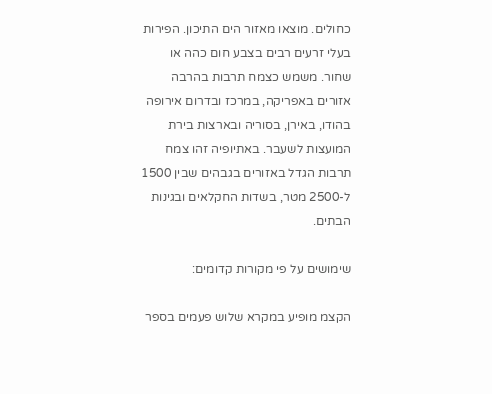כחולים. מוצאו מאזור הים התיכון. הפירות בעלי זרעים רבים בצבע חום כהה או שחור. משמש כצמח תרבות בהרבה אזורים באפריקה, במרכז ובדרום אירופה בהודו, באירן, בסוריה ובארצות בירת המועצות לשעבר. באתיופיה זהו צמח תרבות הגדל באזורים בגבהים שבין 1500 ל-2500 מטר, בשדות החקלאים ובגינות הבתים.

שימושים על פי מקורות קדומים:

הקצמ מופיע במקרא שלוש פעמים בספר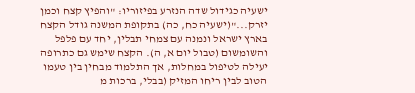ישעיה כגידול שדה הנזרע בפיזוריו: "והפיץ קצח וכמן יזרק..."(ישעיה כח, כה) בתקופת המשנה גודל הקצח בארץ ישראל ונמנה עם צמחי תבלין, יחד עם פלפל והשומשום (טבול יום א, ה). הקצח שימש גם כתרופה יעילה לטיפול במחלות, אך התלמוד מבחין בין טעמו הטוב לבין ריחו המזיק (בבלי, ברכות מ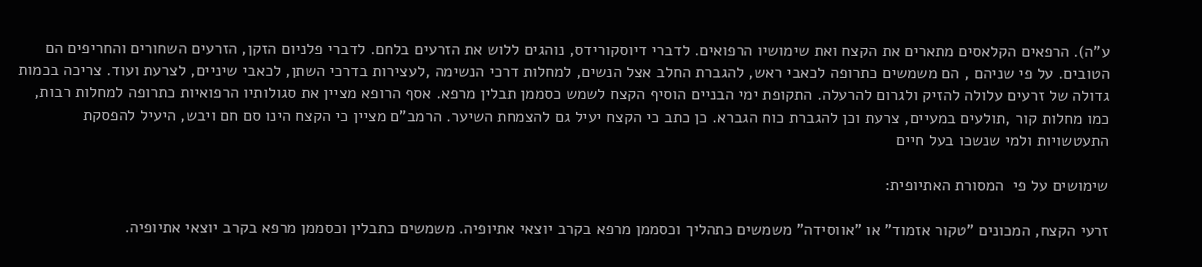ע"ה). הרפאים הקלאסים מתארים את הקצח ואת שימושיו הרפואים. לדברי דיוסקורידס, נוהגים ללוש את הזרעים בלחם. לדברי פלניום הזקן, הזרעים השחורים והחריפים הם הטובים. על פי שניהם , הם משמשים כתרופה לכאבי ראש, להגברת החלב אצל הנשים, למחלות דרכי הנשימה ,לעצירות בדרכי השתן, לכאבי שיניים, לצרעת ועוד. צריכה בכמות גדולה של זרעים עלולה להזיק ולגרום להרעלה. התקופת ימי הבניים הוסיף הקצח לשמש כסממן תבלין מרפא. אסף הרופא מציין את סגולותיו הרפואיות כתרופה למחלות רבות, כמו מחלות קור ,תולעים במעיים, צרעת וכן להגברת כוח הגברא. כן כתב כי הקצח יעיל גם להצמחת השיער. הרמב"ם מציין כי הקצח הינו סם חם ויבש, היעיל להפסקת התעטשויות ולמי שנשכו בעל חיים

שימושים על פי  המסורת האתיופית:

זרעי הקצח, המכונים "טקור אזמוד" או "אווסידה" משמשים כתהליך וכסממן מרפא בקרב יוצאי אתיופיה. משמשים כתבלין וכסממן מרפא בקרב יוצאי אתיופיה.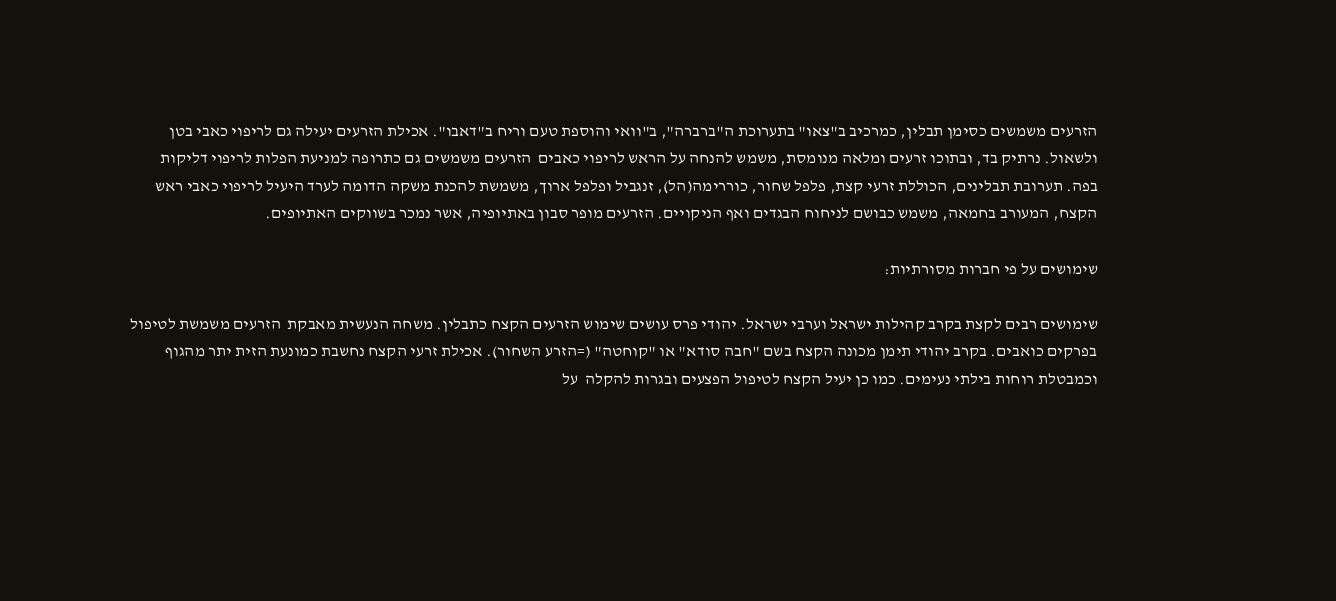הזרעים משמשים כסימן תבלין, כמרכיב ב"צאו" בתערוכת ה"ברברה", ב"וואי והוספת טעם וריח ב"דאבו". אכילת הזרעים יעילה גם לריפוי כאבי בטן ולשאול. נרתיק בד, ובתוכו זרעים ומלאה מנומסת, משמש להנחה על הראש לריפוי כאבים  הזרעים משמשים גם כתרופה למניעת הפלות לריפוי דליקות בפה. תערובת תבלינים, הכוללת זרעי קצת, פלפל שחור, כוררימה(הל), זנגביל ופלפל ארוך, משמשת להכנת משקה הדומה לערד היעיל לריפוי כאבי ראש  הקצח, המעורב בחמאה, משמש כבושם לניחוח הבגדים ואף הניקויים. הזרעים מופר סבון באתיופיה, אשר נמכר בשווקים האתיופים.

שימושים על פי חברות מסורתיות:

שימושים רבים לקצת בקרב קהילות ישראל וערבי ישראל. יהודי פרס עושים שימוש הזרעים הקצח כתבלין. משחה הנעשית מאבקת  הזרעים משמשת לטיפול בפרקים כואבים. בקרב יהודי תימן מכונה הקצח בשם "חבה סודא" או "קוחטה" (=הזרע השחור). אכילת זרעי הקצח נחשבת כמונעת הזית יתר מהגוף וכמבטלת רוחות בילתי נעימים. כמו כן יעיל הקצח לטיפול הפצעים ובגרות להקלה  על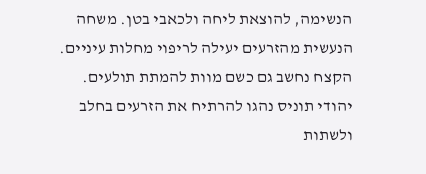הנשימה, להוצאת ליחה ולכאבי בטן. משחה הנעשית מהזרעים יעילה לריפוי מחלות עיניים. הקצח נחשב גם כשם מוות להמתת תולעים. יהודי תוניס נהגו להרתיח את הזרעים בחלב ולשתות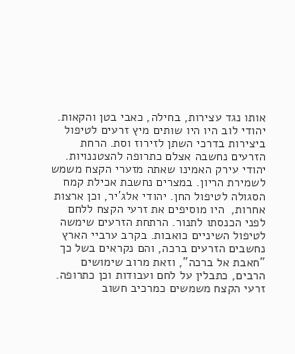אותו נגד עצירות, בחילה, כאבי בטן והקאות. יהודי לוב היו היו שותים מיץ זרעים לטיפול ביצירות בדרכי השתן לזירוז וסת. הרחת הזרעים נחשבה אצלם כתרופה להצטננויות. יהודי עירק האמינו שאתה מזערי הקצח משמש לשמירת הריון. במצרים נחשבת אכילת קמח הסגולה לטיפול החן. יהודי אלג'יר, וכן ארצות אחרות,  היו מוסיפים את זרעי הקצח ללחם לפני הכנסתו לתנור. הרתחת הזרעים שימשה לטיפול השיניים כואבות. בקרב ערביי הארץ נחשבים הזרעים ברכה, והם נקראים בשל כך "חאבת אל ברכה", וזאת מרוב שימושים הרבים, כתבלין על לחם ועבודות וכן כתרופה. זרעי הקצח משמשים כמרכיב חשוב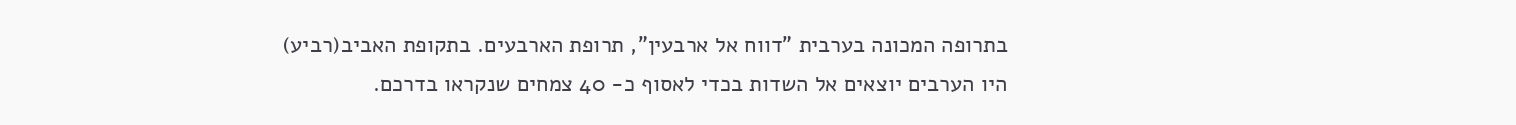בתרופה המכונה בערבית "דווח אל ארבעין", תרופת הארבעים. בתקופת האביב(רביע) היו הערבים יוצאים אל השדות בכדי לאסוף כ- 40 צמחים שנקראו בדרכם.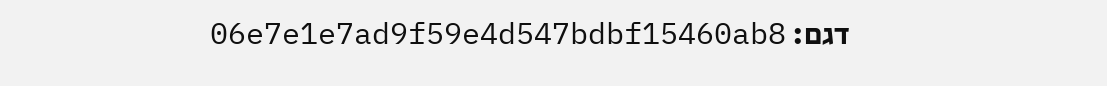דגם: 06e7e1e7ad9f59e4d547bdbf15460ab8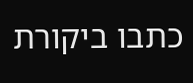כתבו ביקורת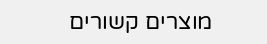מוצרים קשורים